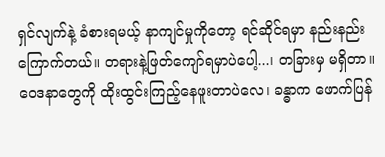ရှင်လျက်နဲ့ ခံစားရမယ့် နာကျင်မှုကိုတော့ ရင်ဆိုင်ရမှာ နည်းနည်းကြောက်တယ်။ တရားနဲ့ဖြတ်ကျော်ရမှာပဲပေါ့...၊ တခြားမှ မရှိတာ။
ဝေဒနာတွေကို ထိုးထွင်းကြည့်နေဖူးတာပဲလေ၊ ခန္ဓာက ဖောက်ပြန်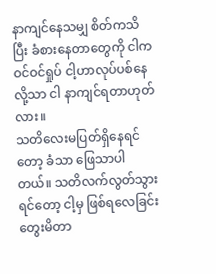နာကျင်နေသမျှ စိတ်ကသိပြီး ခံစားနေတာတွေကို ငါက ဝင်ဝင်ရှုပ် ငါ့ဟာလုပ်ပစ်နေလို့သာ ငါ နာကျင်ရတာဟုတ်လား။
သတိလေးမပြတ်ရှိနေရင်တော့ ခံသာ ဖြေသာပါတယ်။ သတိလက်လွတ်သွားရင်တော့ ငါ့မှ ဖြစ်ရလေခြင်း တွေးမိတာ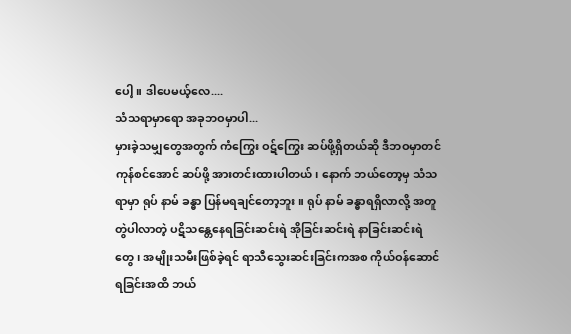ပေါ့။ ဒါပေမယ့်လေ....
သံသရာမှာရော အခုဘဝမှာပါ...
မှားခဲ့သမျှတွေအတွက် ကံကြွေး ဝဋ်ကြွေး ဆပ်ဖို့ရှိတယ်ဆို ဒီဘဝမှာတင် ကုန်စင်အောင် ဆပ်ဖို့ အားတင်းထားပါတယ်၊ နောက် ဘယ်တော့မှ သံသရာမှာ ရုပ် နာမ် ခန္ဓာ ပြန်မရချင်တော့ဘူး။ ရုပ် နာမ် ခန္ဓာရရှိလာလို့ အတူတွဲပါလာတဲ့ ပဋိသန္တေနေရခြင်းဆင်းရဲ အိုခြင်းဆင်းရဲ နာခြင်းဆင်းရဲတွေ၊ အမျိုးသမီးဖြစ်ခဲ့ရင် ရာသီသွေးဆင်းခြင်းကအစ ကိုယ်ဝန်ဆောင်ရခြင်းအထိ ဘယ်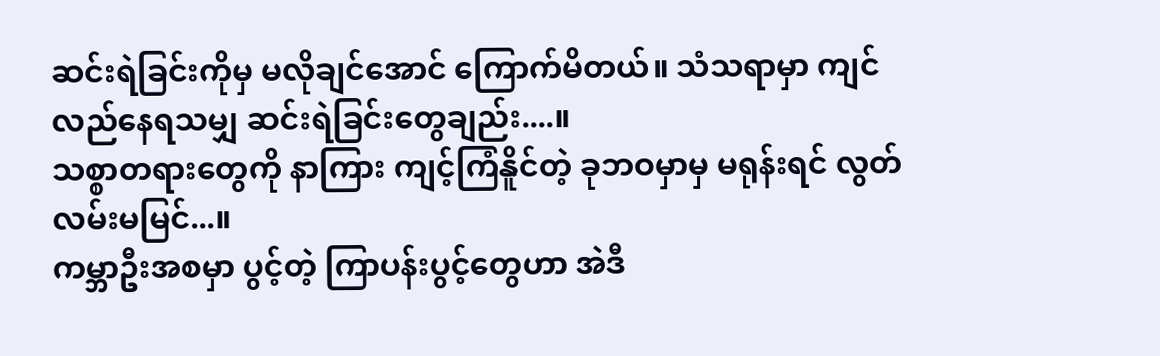ဆင်းရဲခြင်းကိုမှ မလိုချင်အောင် ကြောက်မိတယ်။ သံသရာမှာ ကျင်လည်နေရသမျှ ဆင်းရဲခြင်းတွေချည်း....။
သစ္စာတရားတွေကို နာကြား ကျင့်ကြံနိူင်တဲ့ ခုဘဝမှာမှ မရုန်းရင် လွတ်လမ်းမမြင်...။
ကမ္ဘာဦးအစမှာ ပွင့်တဲ့ ကြာပန်းပွင့်တွေဟာ အဲဒီ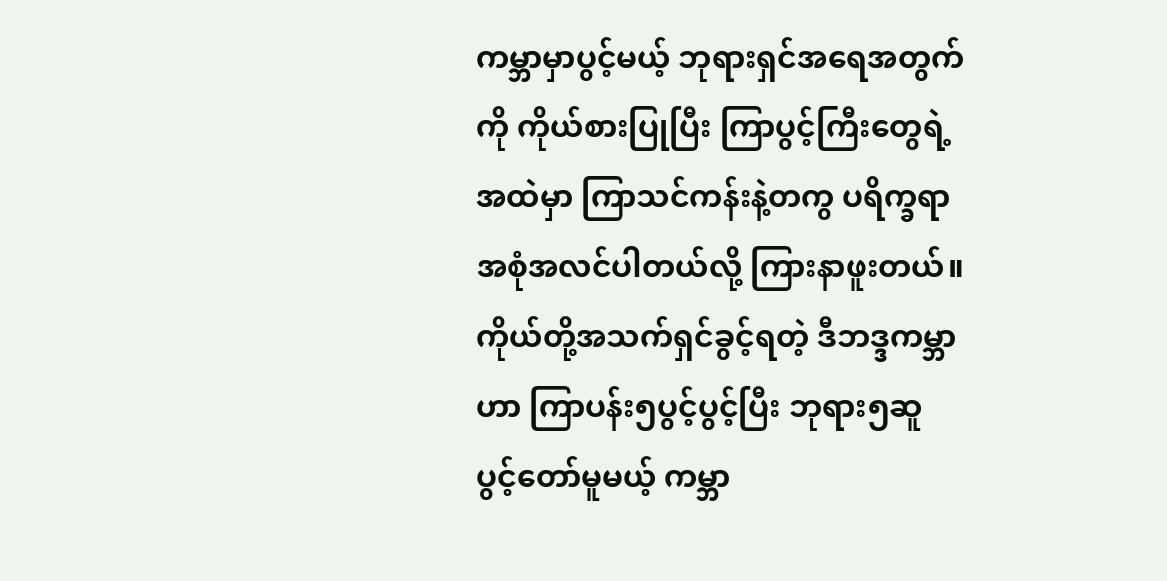ကမ္ဘာမှာပွင့်မယ့် ဘုရားရှင်အရေအတွက်ကို ကိုယ်စားပြုပြီး ကြာပွင့်ကြီးတွေရဲ့အထဲမှာ ကြာသင်ကန်းနဲ့တကွ ပရိက္ခရာအစုံအလင်ပါတယ်လို့ ကြားနာဖူးတယ်။ ကိုယ်တို့အသက်ရှင်ခွင့်ရတဲ့ ဒီဘဒ္ဒကမ္ဘာဟာ ကြာပန်း၅ပွင့်ပွင့်ပြီး ဘုရား၅ဆူ ပွင့်တော်မူမယ့် ကမ္ဘာ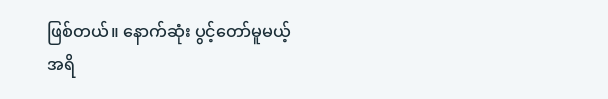ဖြစ်တယ်။ နောက်ဆုံး ပွင့်တော်မူမယ့် အရိ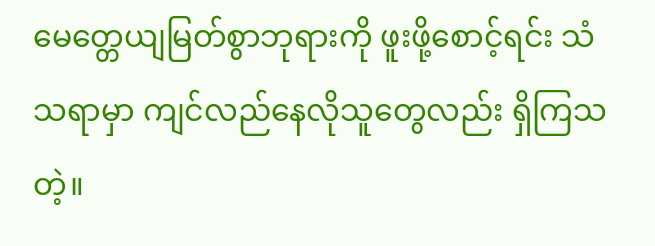မေတ္တေယျမြတ်စွာဘုရားကို ဖူးဖို့စောင့်ရင်း သံသရာမှာ ကျင်လည်နေလိုသူတွေလည်း ရှိကြသတဲ့။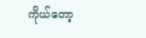ကိုယ်တော့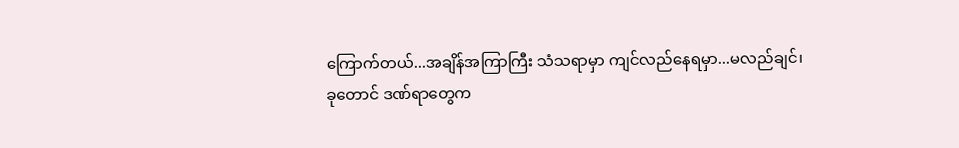ကြောက်တယ်...အချိန်အကြာကြီး သံသရာမှာ ကျင်လည်နေရမှာ...မလည်ချင်၊
ခုတောင် ဒဏ်ရာတွေက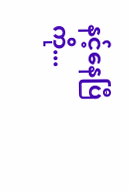နင့်နေပြီကို...